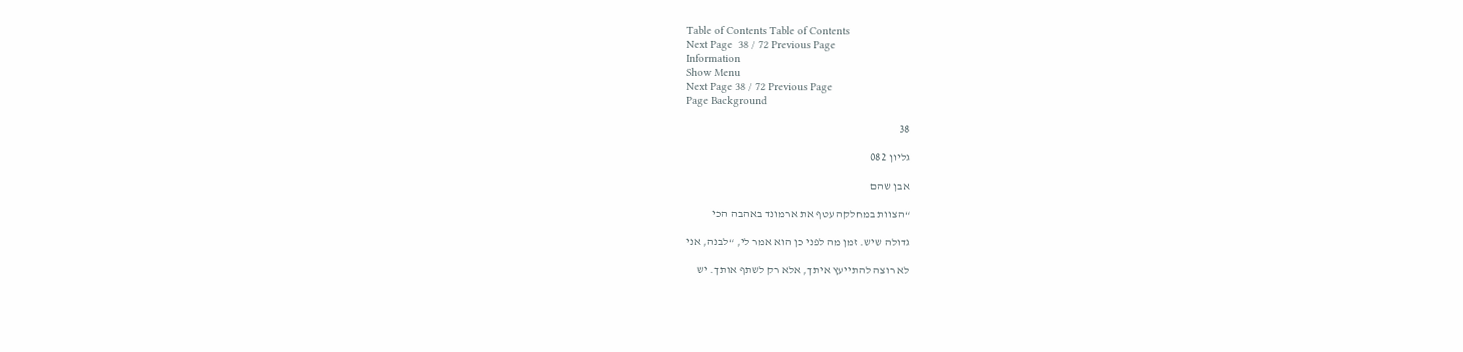Table of Contents Table of Contents
Next Page  38 / 72 Previous Page
Information
Show Menu
Next Page 38 / 72 Previous Page
Page Background

38

גליון 082

אבן שהם

“הצוות במחלקה עטף את ארמונד באהבה הכי

גדולה שיש. זמן מה לפני כן הוא אמר לי, “לבנה, אני

לא רוצה להתייעץ איתך, אלא רק לשתף אותך. יש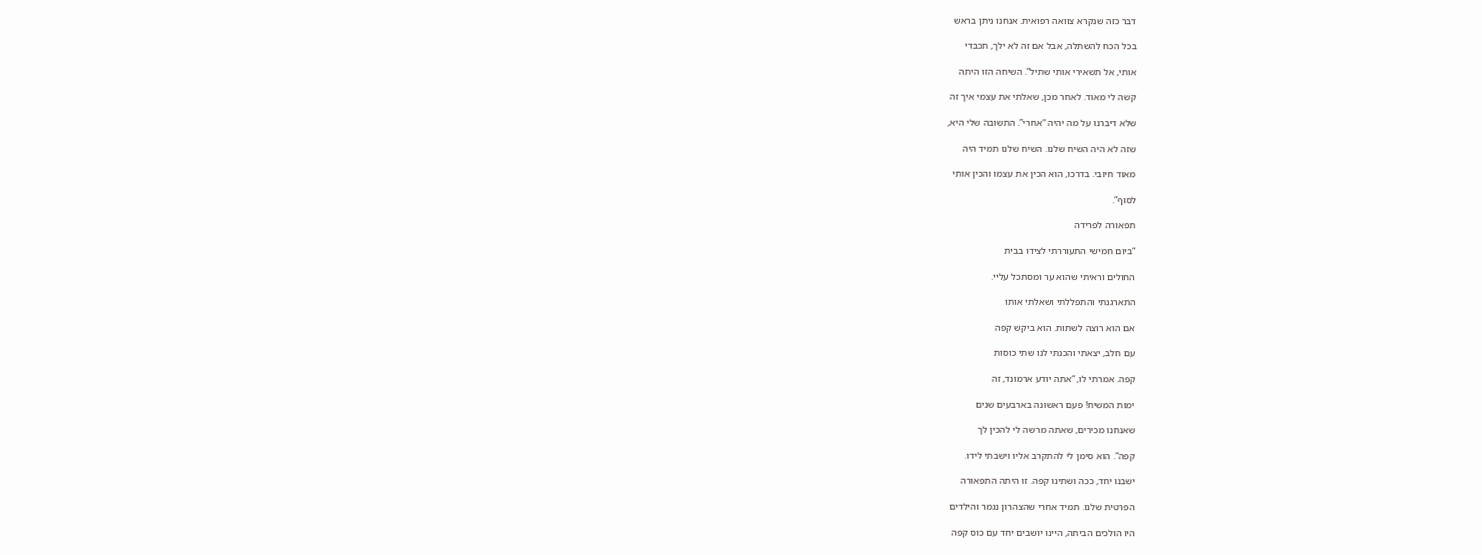דבר כזה שנקרא צוואה רפואית. אנחנו ניתן בראש

בכל הכח להשתלה, אבל אם זה לא ילך, תכבדי

אותי, אל תשאירי אותי שתיל”. השיחה הזו היתה

קשה לי מאוד. לאחר מכן, שאלתי את עצמי איך זה

שלא דיברנו על מה יהיה “אחרי”. התשובה שלי היא,

שזה לא היה השיח שלנו. השיח שלנו תמיד היה

מאוד חיובי. בדרכו, הוא הכין את עצמו והכין אותי

לסוף”.

תפאורה לפרידה

“ביום חמישי התעוררתי לצידו בבית

החולים וראיתי שהוא ער ומסתכל עליי.

התארגנתי והתפללתי ושאלתי אותו

אם הוא רוצה לשתות. הוא ביקש קפה

עם חלב, יצאתי והכנתי לנו שתי כוסות

קפה. אמרתי לו, “אתה יודע ארמונד, זה

ימות המשיח! פעם ראשונה בארבעים שנים

שאנחנו מכירים, שאתה מרשה לי להכין לך

קפה”. הוא סימן לי להתקרב אליו וישבתי לידו.

ישבנו יחד, ככה ושתינו קפה. זו היתה התפאורה

הפרטית שלנו. תמיד אחרי שהצהרון נגמר והילדים

היו הולכים הביתה, היינו יושבים יחד עם כוס קפה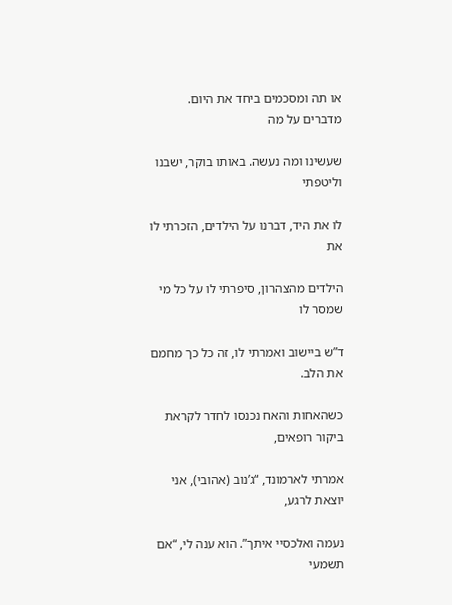או תה ומסכמים ביחד את היום. מדברים על מה

שעשינו ומה נעשה. באותו בוקר, ישבנו וליטפתי

לו את היד, דברנו על הילדים, הזכרתי לו את

הילדים מהצהרון, סיפרתי לו על כל מי שמסר לו

ד”ש ביישוב ואמרתי לו, זה כל כך מחמם את הלב.

כשהאחות והאח נכנסו לחדר לקראת ביקור רופאים,

אמרתי לארמונד, “ג’נוב (אהובי), אני יוצאת לרגע,

נעמה ואלכסיי איתך”. הוא ענה לי, “אם תשמעי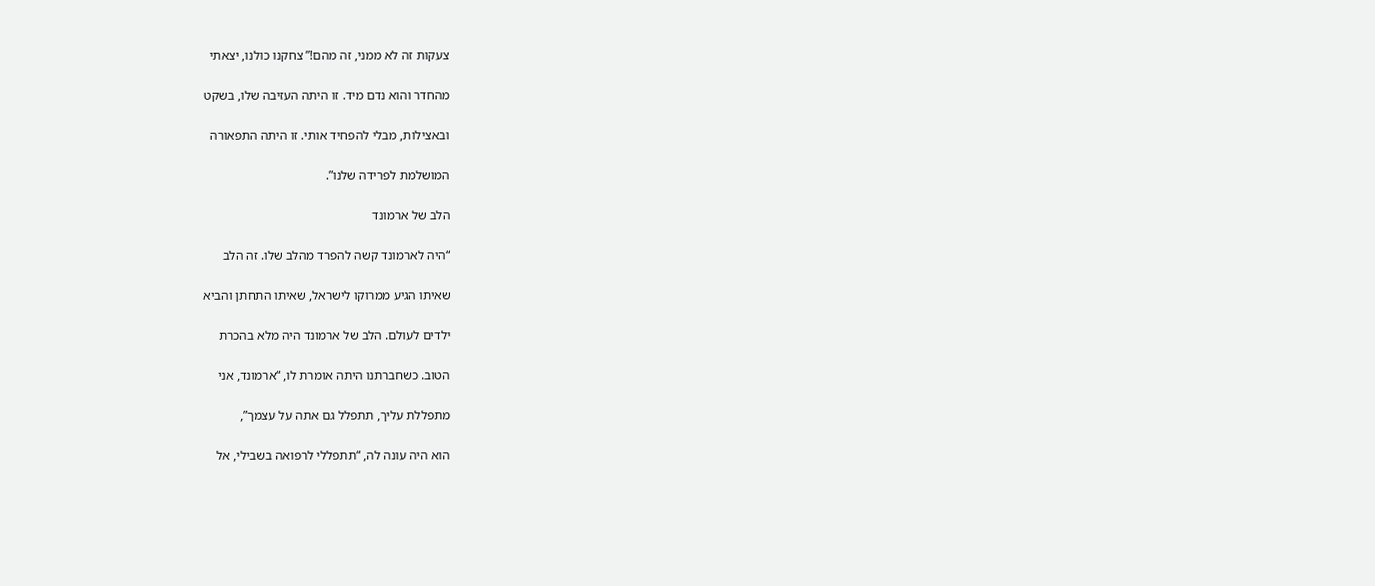צעקות זה לא ממני, זה מהם!” צחקנו כולנו, יצאתי

מהחדר והוא נדם מיד. זו היתה העזיבה שלו, בשקט

ובאצילות, מבלי להפחיד אותי. זו היתה התפאורה

המושלמת לפרידה שלנו”.

הלב של ארמונד

“היה לארמונד קשה להפרד מהלב שלו. זה הלב

שאיתו הגיע ממרוקו לישראל, שאיתו התחתן והביא

ילדים לעולם. הלב של ארמונד היה מלא בהכרת

הטוב. כשחברתנו היתה אומרת לו, “ארמונד, אני

מתפללת עליך, תתפלל גם אתה על עצמך”,

הוא היה עונה לה, “תתפללי לרפואה בשבילי, אל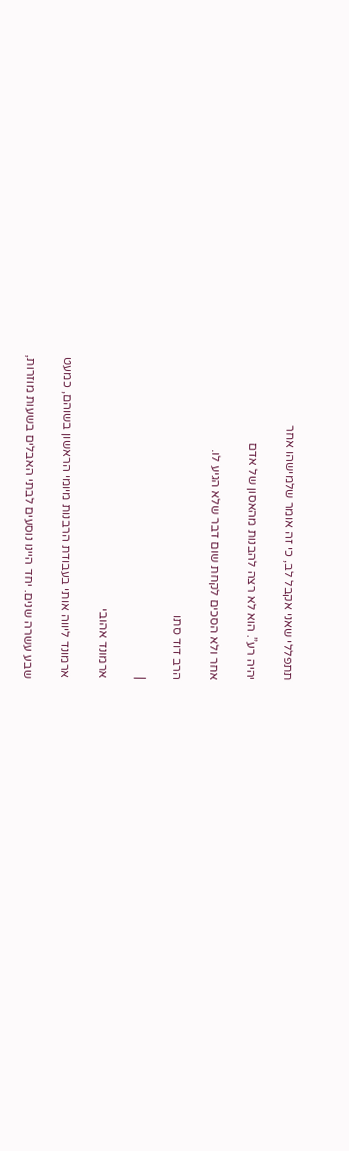תתפללי שאני אקבל לב, כי זה אומר שלמישהו אחר

יהיה רע”. הוא לא רצה להבנות מהאסון של אדם

אחר ולא הסכים לקחת שום דבר שלא הגיע לו.

הרב דוד סתו

|

ארמונד אהובי

ארמונד ליווה אותי בעבודת הרבנות מיומי הראשון בשוהם, כמעט

שבע עשרה שנים. יחד היינו נוסעים לבתי האבלים בשעות מוזרות,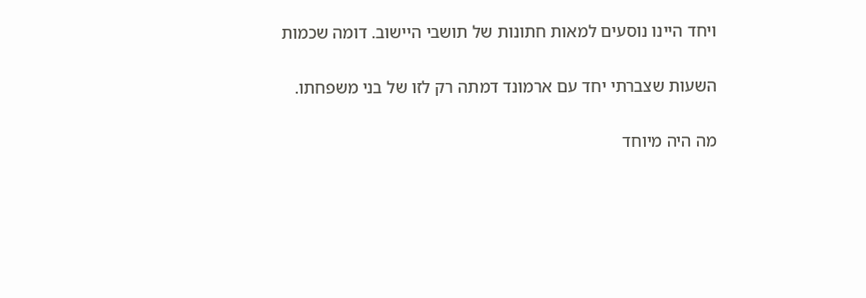ויחד היינו נוסעים למאות חתונות של תושבי היישוב. דומה שכמות

השעות שצברתי יחד עם ארמונד דמתה רק לזו של בני משפחתו.

מה היה מיוחד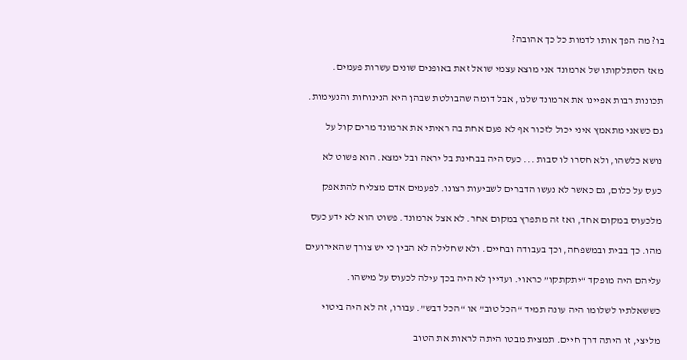בו? מה הפך אותו לדמות כל כך אהובה?

מאז הסתלקותו של ארמונד אני מוצא עצמי שואל זאת באופנים שונים עשרות פעמים.

תכונות רבות אפיינו את ארמונד שלנו, אבל דומה שהבולטת שבהן היא הנינוחות והנעימות.

גם כשאני מתאמץ איני יכול לזכור אף לא פעם אחת בה ראיתי את ארמונד מרים קול על

נושא כלשהו, ולא חסרו לו סבות ... כעס היה בבחינת בל יראה ובל ימצא. הוא פשוט לא

כעס על כלום, גם כאשר לא נעשו הדברים לשביעות רצונו. לפעמים אדם מצליח להתאפק

מלכעוס במקום אחד, ואז זה מתפרץ במקום אחר. לא אצל ארמונד. פשוט הוא לא ידע כעס

מהו. כך בבית ובמשפחה, וכך בעבודה ובחיים. ולא שחלילה לא הבין כי יש צורך שהאירועים

עליהם היה מופקד “יתקתקו” כראוי. ועדיין לא היה בכך עילה לכעוס על מישהו.

כששאלתיו לשלומו היה עונה תמיד “הכל טוב” או “הכל דבש”. עבורו, זה לא היה ביטוי

מליצי, זו היתה דרך חיים. תמצית מבטו היתה לראות את הטוב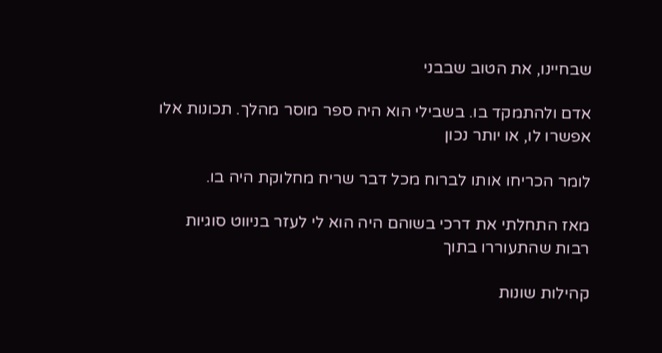שבחיינו, את הטוב שבבני

אדם ולהתמקד בו. בשבילי הוא היה ספר מוסר מהלך. תכונות אלו אפשרו לו, או יותר נכון

לומר הכריחו אותו לברוח מכל דבר שריח מחלוקת היה בו.

מאז התחלתי את דרכי בשוהם היה הוא לי לעזר בניווט סוגיות רבות שהתעוררו בתוך

קהילות שונות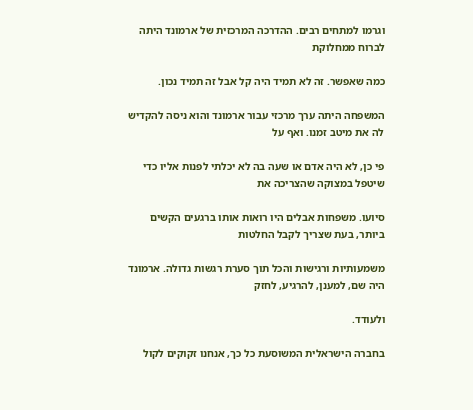וגרמו למתחים רבים. ההדרכה המרכזית של ארמונד היתה לברוח ממחלוקת

כמה שאפשר. זה לא תמיד היה קל אבל זה תמיד נכון.

המשפחה היתה ערך מרכזי עבור ארמונד והוא ניסה להקדיש לה את מיטב זמנו. ואף על

פי כן, לא היה אדם או שעה בה לא יכלתי לפנות אליו כדי שיטפל במצוקה שהצריכה את

סיועו. משפחות אבלים היו רואות אותו ברגעים הקשים ביותר, בעת שצריך לקבל החלטות

משמעותיות ורגישות והכל תוך סערת רגשות גדולה. ארמונד היה שם, למענן, להרגיע, לחזק

ולעודד.

בחברה הישראלית המשוסעת כל כך, אנחנו זקוקים לקול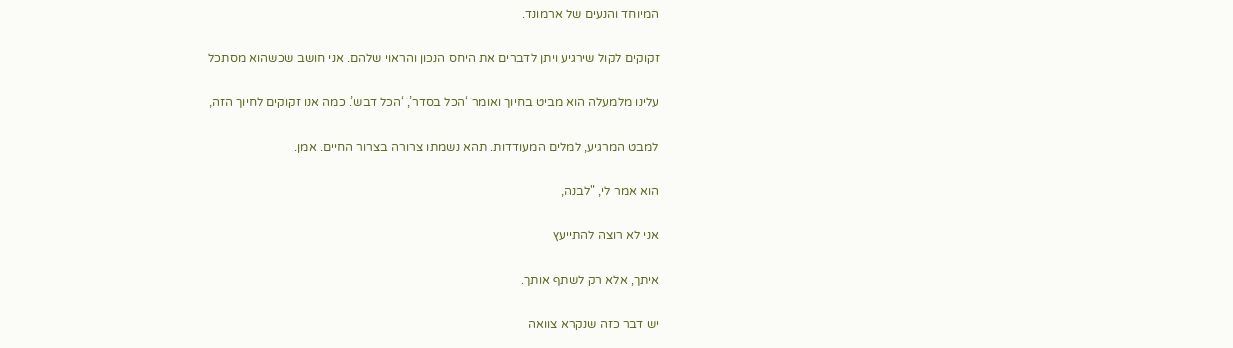המיוחד והנעים של ארמונד.

זקוקים לקול שירגיע ויתן לדברים את היחס הנכון והראוי שלהם. אני חושב שכשהוא מסתכל

עלינו מלמעלה הוא מביט בחיוך ואומר ‘הכל בסדר’, ‘הכל דבש’. כמה אנו זקוקים לחיוך הזה,

למבט המרגיע, למלים המעודדות. תהא נשמתו צרורה בצרור החיים. אמן.

הוא אמר לי, "לבנה,

אני לא רוצה להתייעץ

איתך, אלא רק לשתף אותך.

יש דבר כזה שנקרא צוואה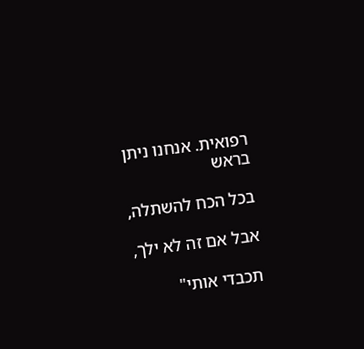רפואית. אנחנו ניתן בראש

בכל הכח להשתלה,

אבל אם זה לא ילך,

תכבדי אותי"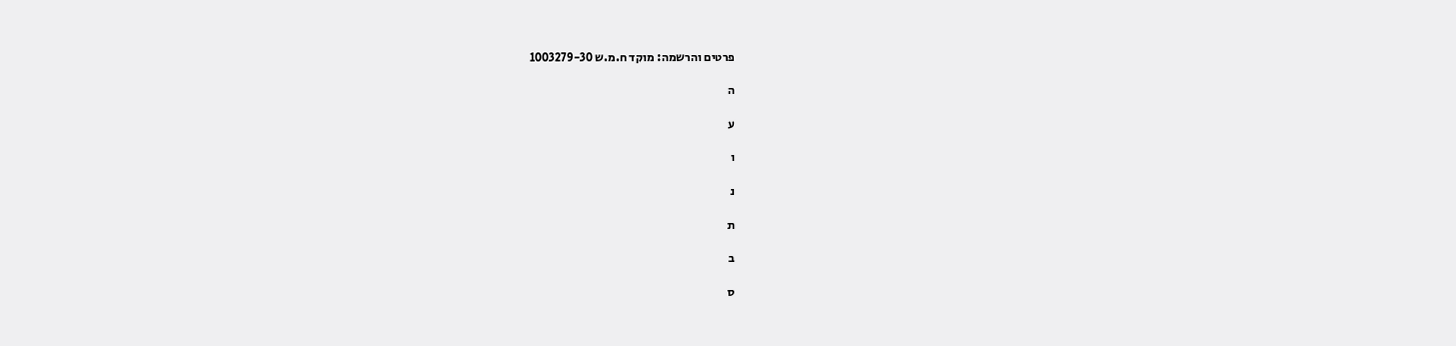פרטים והרשמה: מוקד ח.מ.ש 1003279-30

ה

ע

ו

נ

ת

ב

ס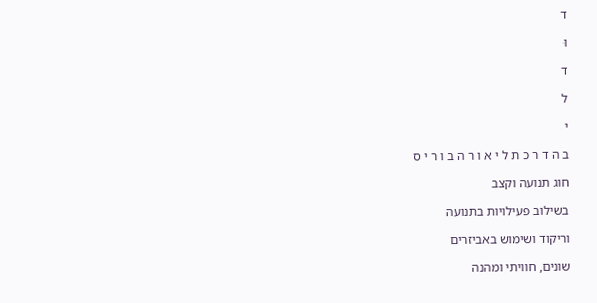ד

וּ

ד

ל

י

ב ה ד ר כ ת ל י א ו ר ה ב ו ר י ס

חוג תנועה וקצב

בשילוב פעילויות בתנועה

וריקוד ושימוש באביזרים

שונים, חוויתי ומהנה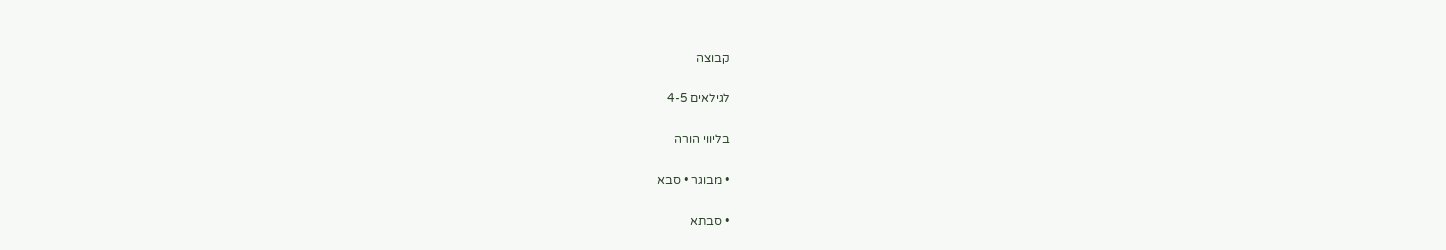קבוצה

לגילאים 4-5

בליווי הורה

• מבוגר • סבא

• סבתא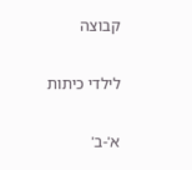קבוצה

לילדי כיתות

א'-ב'